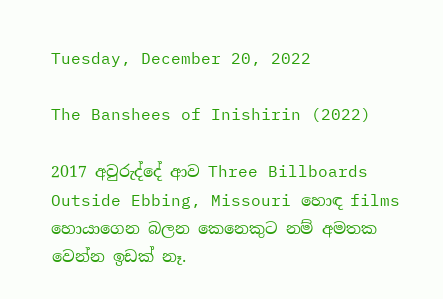Tuesday, December 20, 2022

The Banshees of Inishirin (2022)

2017 අවුරුද්දේ ආව Three Billboards Outside Ebbing, Missouri හොඳ films හොයාගෙන බලන කෙනෙකුට නම් අමතක වෙන්න ඉඩක් නෑ.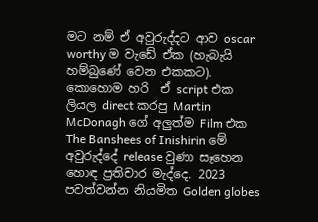මට නම් ඒ අවුරුද්දට ආව oscar worthy ම වැඩේ ඒක (හැබැයි හම්බුණේ වෙන එකකට). කොහොම හරි  ඒ script එක ලියල direct කරපු Martin McDonagh ගේ අලුත්ම Film එක The Banshees of Inishirin මේ අවුරුද්දේ release වුණා සෑහෙන හොඳ ප්‍රතිචාර මැද්දෙ. 2023 පවත්වන්න නියමිත Golden globes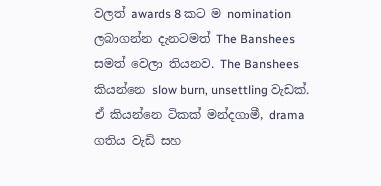වලත් awards 8 කට ම nomination ලබාගන්න දැනටමත් The Banshees සමත් වෙලා තියනව. The Banshees කියන්නෙ slow burn, unsettling වැඩක්. ඒ කියන්නෙ ටිකක් මන්දගාමී, drama ගතිය වැඩි සහ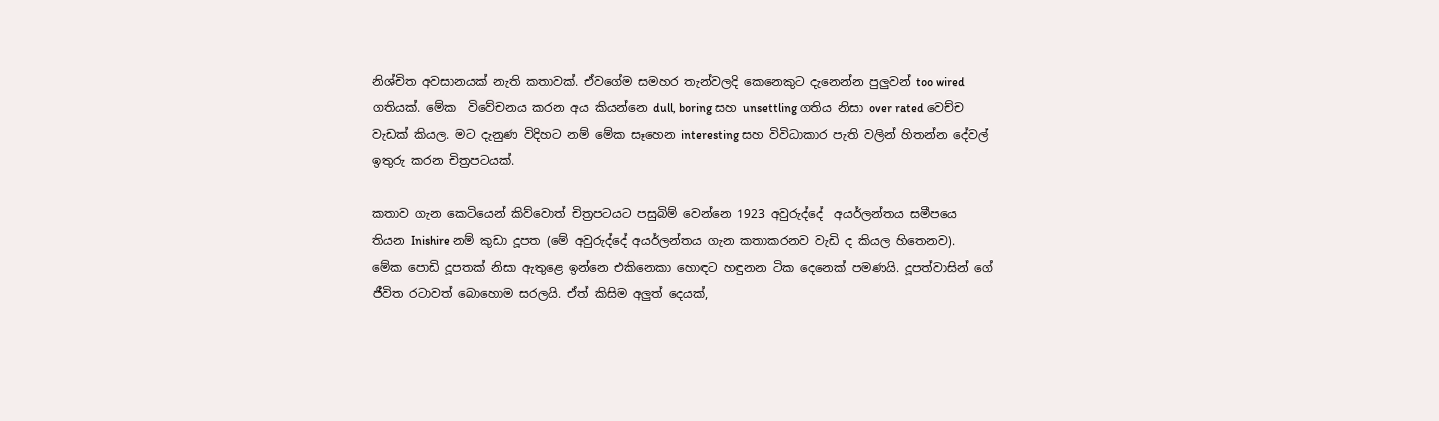නිශ්චිත අවසානයක් නැති කතාවක්. ඒවගේම සමහර තැන්වලදි කෙනෙකුට දැනෙන්න පුලුවන් too wired ගතියක්. මේක  විවේචනය කරන අය කියන්නෙ dull, boring සහ unsettling ගතිය නිසා over rated වෙච්ච වැඩක් කියල. මට දැනුණ විදිහට නම් මේක සෑහෙන interesting සහ විවිධාකාර පැති වලින් හිතන්න දේවල් ඉතුරු කරන චිත්‍රපටයක්.

කතාව ගැන කෙටියෙන් කිව්වොත් චිත්‍රපටයට පසුබිම් වෙන්නෙ 1923 අවුරුද්දේ  අයර්ලන්තය සමීපයෙ තියන Inishire නම් කුඩා දූපත (මේ අවුරුද්දේ අයර්ලන්තය ගැන කතාකරනව වැඩි ද කියල හිතෙනව). මේක පොඩි දූපතක් නිසා ඇතුළෙ ඉන්නෙ එකිනෙකා හොඳට හඳුනන ටික දෙනෙක් පමණයි. දූපත්වාසින් ගේ ජීවිත රටාවත් බොහොම සරලයි. ඒත් කිසිම අලුත් දෙයක්,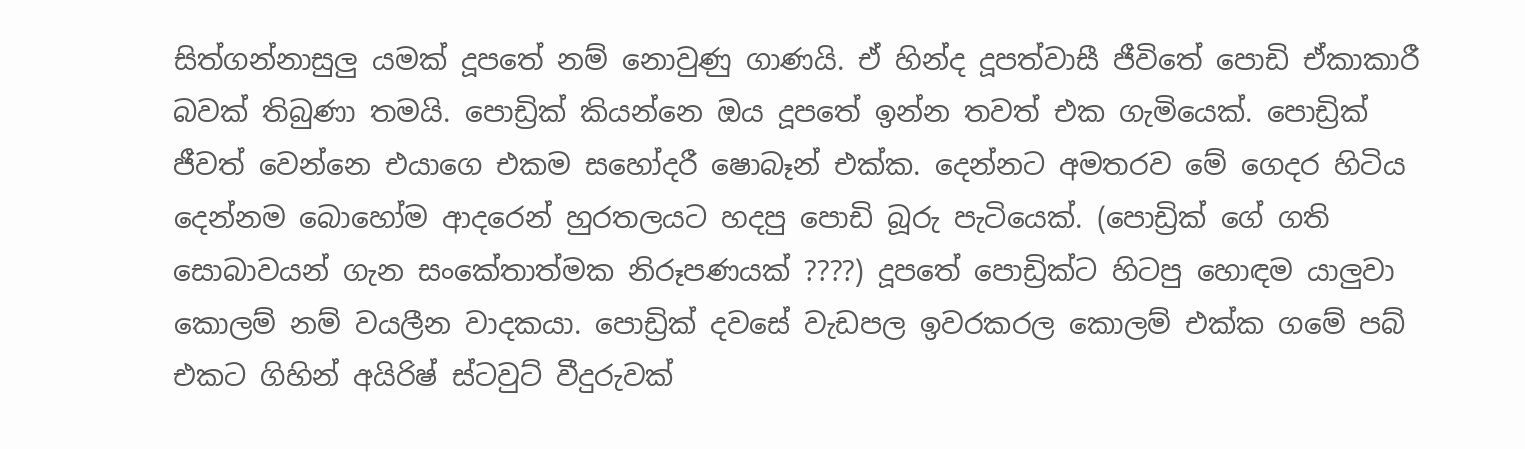සිත්ගන්නාසුලු යමක් දූපතේ නම් නොවුණු ගාණයි. ඒ හින්ද දූපත්වාසී ජීවිතේ පොඩි ඒකාකාරී බවක් තිබුණා තමයි. පොඩ්‍රික් කියන්නෙ ඔය දූපතේ ඉන්න තවත් එක ගැමියෙක්. පොඩ්‍රික් ජීවත් වෙන්නෙ එයාගෙ එකම සහෝදරී ෂොබෑන් එක්ක. දෙන්නට අමතරව මේ ගෙදර හිටිය දෙන්නම බොහෝම ආදරෙන් හුරතලයට හදපු පොඩි බූරු පැටියෙක්. (පොඩ්‍රික් ගේ ගති සොබාවයන් ගැන සංකේතාත්මක නිරූපණයක් ????) දූපතේ පොඩ්‍රික්ට හිටපු හොඳම යාලුවා කොලම් නම් වයලීන වාදකයා. පොඩ්‍රික් දවසේ වැඩපල ඉවරකරල කොලම් එක්ක ගමේ පබ් එකට ගිහින් අයිරිෂ් ස්ටවුට් වීදුරුවක්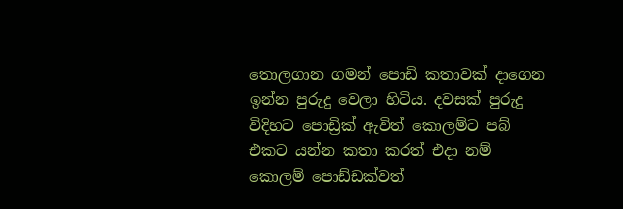තොලගාන ගමන් පොඩි කතාවක් දාගෙන ඉන්න පුරුදු වෙලා හිටිය. දවසක් පුරුදු විදිහට පොඩ්‍රික් ඇවිත් කොලම්ට පබ් එකට යන්න කතා කරත් එදා නම් කොලම් පොඩ්ඩක්වත්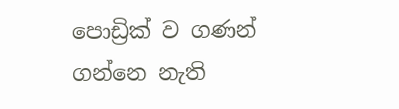පොඩ්‍රික් ව ගණන් ගන්නෙ නැති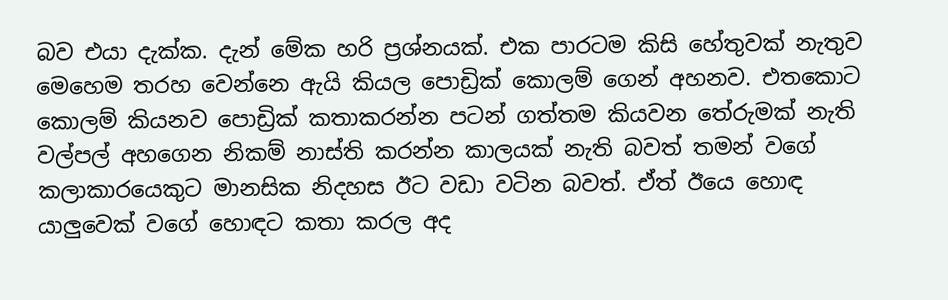බව එයා දැක්ක. දැන් මේක හරි ප්‍රශ්නයක්. එක පාරටම කිසි හේතුවක් නැතුව මෙහෙම තරහ වෙන්නෙ ඇයි කියල පොඩ්‍රික් කොලම් ගෙන් අහනව. එතකොට කොලම් කියනව පොඩ්‍රික් කතාකරන්න පටන් ගත්තම කියවන තේරුමක් නැති වල්පල් අහගෙන නිකම් නාස්ති කරන්න කාලයක් නැති බවත් තමන් වගේ කලාකාරයෙකුට මානසික නිදහස ඊට වඩා වටින බවත්. ඒත් ඊයෙ හොඳ යාලුවෙක් වගේ හොඳට කතා කරල අද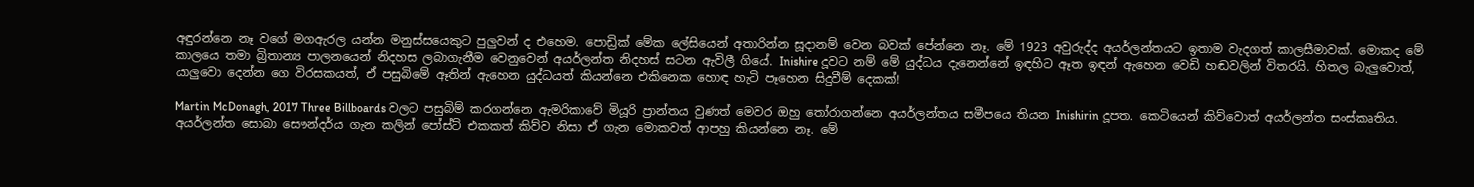අඳුරන්නෙ නෑ වගේ මගඇරල යන්න මනුස්සයෙකුට පුලුවන් ද එහෙම. පොඩ්‍රික් මේක ලේසියෙන් අතාරින්න සූදානම් වෙන බවක් පේන්නෙ නෑ. මේ 1923 අවුරුද්ද අයර්ලන්තයට ඉතාම වැදගත් කාලසීමාවක්. මොකද මේ කාලයෙ තමා බ්‍රිතාන්‍ය පාලනයෙන් නිදහස ලබාගැනීම වෙනුවෙන් අයර්ලන්ත නිදහස් සටන ඇවිලී ගියේ. Inishire දූවට නම් මේ යුද්ධය දැනෙන්නේ ඉඳහිට ඈත ඉඳන් ඇහෙන වෙඩි හඬවලින් විතරයි. හිතල බැලුවොත්, යාලුවො දෙන්න ගෙ විරසකයත්, ඒ පසුබිමේ ඈතින් ඇහෙන යුද්ධයත් කියන්නෙ එකිනෙක හොඳ හැටි පෑහෙන සිදුවීම් දෙකක්!

Martin McDonagh, 2017 Three Billboards වලට පසුබිම් කරගන්නෙ ඇමරිකාවේ මියූරි ප්‍රාන්තය වුණත් මෙවර ඔහු තෝරාගන්නෙ අයර්ලන්තය සමීපයෙ තියන Inishirin දූපත. කෙටියෙන් කිව්වොත් අයර්ලන්ත සංස්කෘතිය. අයර්ලන්ත සොබා සෞන්දර්ය ගැන කලින් පෝස්ට් එකකත් කිව්ව නිසා ඒ ගැන මොකවත් ආපහු කියන්නෙ නෑ. මේ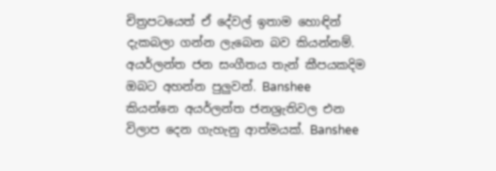චිත්‍රපටයෙත් ඒ දේවල් ඉතාම හොඳින් දැකබලා ගන්න ලැබෙන බව කියන්නම්. අයර්ලන්ත ජන සංගීතය තැන් කීපයකදිම ඔබට අහන්න පුලුවන්. Banshee කියන්නෙ අයර්ලන්ත ජනශ්‍රැතිවල එන විලාප දෙන ගැහැනු ආත්මයක්. Banshee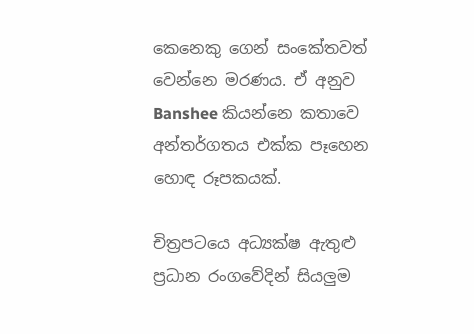කෙනෙකු ගෙන් සංකේතවත් වෙන්නෙ මරණය. ඒ අනුව Banshee කියන්නෙ කතාවෙ අන්තර්ගතය එක්ක පෑහෙන හොඳ රූපකයක්.

චිත්‍රපටයෙ අධ්‍යක්ෂ ඇතුළු ප්‍රධාන රංගවේදින් සියලුම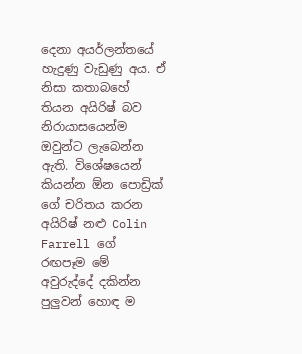දෙනා අයර්ලන්තයේ හැදුණු වැඩුණු අය. ඒ නිසා කතාබහේ තියන අයිරිෂ් බව නිරායාසයෙන්ම ඔවුන්ට ලැබෙන්න ඇති. විශේෂයෙන් කියන්න ඕන පොඩ්‍රික් ගේ චරිතය කරන අයිරිෂ් නළු Colin Farrell ගේ රඟපෑම මේ අවුරුද්දේ දකින්න පුලුවන් හොඳ ම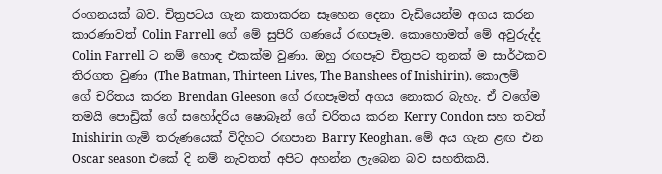රංගනයක් බව. චිත්‍රපටය ගැන කතාකරන සෑහෙන දෙනා වැඩියෙන්ම අගය කරන කාරණාවත් Colin Farrell ගේ මේ සුපිරි ගණයේ රඟපෑම. කොහොමත් මේ අවුරුද්ද Colin Farrell ට නම් හොඳ එකක්ම වුණා. ඔහු රඟපෑව චිත්‍රපට තුනක් ම සාර්ථකව තිරගත වුණා (The Batman, Thirteen Lives, The Banshees of Inishirin). කොලම් ගේ චරිතය කරන Brendan Gleeson ගේ රඟපෑමත් අගය නොකර බැහැ. ඒ වගේම තමයි පොඩ්‍රික් ගේ සහෝදරිය ෂොබෑන් ගේ චරිතය කරන Kerry Condon සහ තවත් Inishirin ගැමි තරුණයෙක් විදිහට රඟපාන Barry Keoghan. මේ අය ගැන ළඟ එන Oscar season එකේ දි නම් නැවතත් අපිට අහන්න ලැබෙන බව සහතිකයි.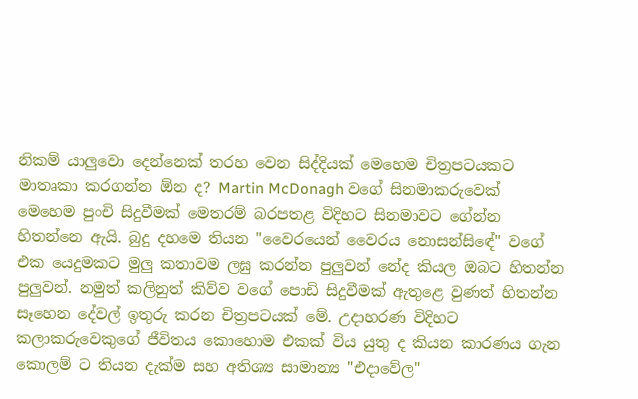නිකම් යාලුවො දෙන්නෙක් තරහ වෙන සිද්දියක් මෙහෙම චිත්‍රපටයකට මාතෘකා කරගන්න ඕන ද? Martin McDonagh වගේ සිනමාකරුවෙක් මෙහෙම පුංචි සිදුවීමක් මෙතරම් බරපතළ විදිහට සිනමාවට ගේන්න හිතන්නෙ ඇයි. බුදු දහමෙ තියන "වෛරයෙන් වෛරය නොසන්සිඳේ" වගේ එක යෙදුමකට මුලු කතාවම ලඝු කරන්න පුලුවන් නේද කියල ඔබට හිතන්න පුලුවන්. නමුත් කලිනුත් කිව්ව වගේ පොඩි සිදුවීමක් ඇතුළෙ වුණත් හිතන්න සෑහෙන දේවල් ඉතුරු කරන චිත්‍රපටයක් මේ. උදාහරණ විදිහට කලාකරුවෙකුගේ ජීවිතය කොහොම එකක් විය යුතු ද කියන කාරණය ගැන කොලම් ට තියන දැක්ම සහ අතිශ්‍ය සාමාන්‍ය "එදාවේල"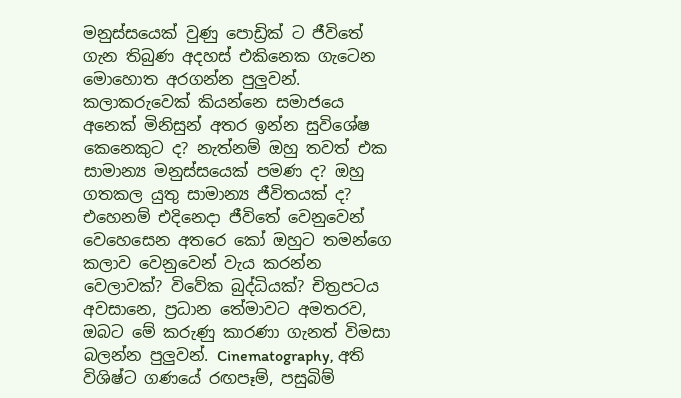මනුස්සයෙක් වුණු පොඩ්‍රික් ට ජීවිතේ ගැන තිබුණ අදහස් එකිනෙක ගැටෙන මොහොත අරගන්න පුලුවන්. කලාකරුවෙක් කියන්නෙ සමාජයෙ අනෙක් මිනිසුන් අතර ඉන්න සුවිශේෂ කෙනෙකුට ද? නැත්නම් ඔහු තවත් එක සාමාන්‍ය මනුස්සයෙක් පමණ ද? ඔහු ගතකල යුතු සාමාන්‍ය ජීවිතයක් ද? එහෙනම් එදිනෙදා ජීවිතේ වෙනුවෙන් වෙහෙසෙන අතරෙ කෝ ඔහුට තමන්ගෙ කලාව වෙනුවෙන් වැය කරන්න වෙලාවක්? විවේක බුද්ධියක්? චිත්‍රපටය අවසානෙ, ප්‍රධාන තේමාවට අමතරව, ඔබට මේ කරුණු කාරණා ගැනත් විමසා බලන්න පුලුවන්. Cinematography, අති විශිෂ්ට ගණයේ රඟපෑම්, පසුබිම්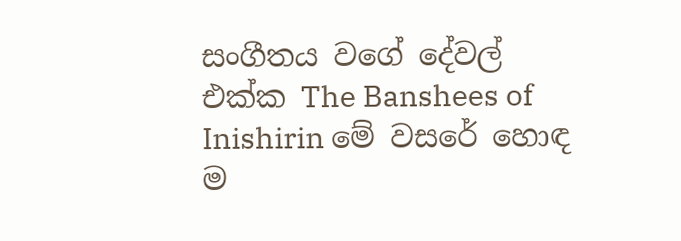සංගීතය වගේ දේවල් එක්ක The Banshees of Inishirin මේ වසරේ හොඳ ම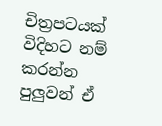චිත්‍රපටයක් විදිහට නම් කරන්න පුලුවන් ඒ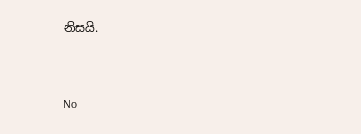නිසයි.



No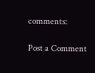comments:

Post a Comment